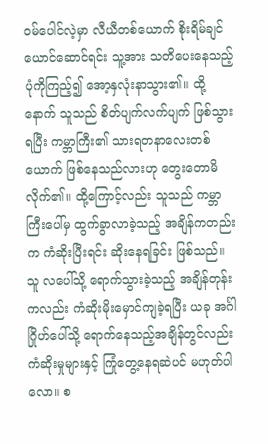ဝမ်ပေါင်လဲ့မှာ လီယီတစ်ယောက် စိုးရိမ်ချင်ယောင်ဆောင်ရင်း သူ့အား သတိပေးနေသည့် ပုံကိုကြည့်၍ အော့နှလုံးနာသွား၏။ ထို့နောက် သူသည် စိတ်ပျက်လက်ပျက် ဖြစ်သွားရပြီး ကမ္ဘာကြီး၏ သားရတနာလေးတစ်ယောက် ဖြစ်နေသည်လားဟု တွေးတောမိလိုက်၏။ ထို့ကြောင့်လည်း သူသည် ကမ္ဘာကြီးပေါ်မှ ထွက်ခွာလာခဲ့သည့် အချိန်ကတည်းက ကံဆိုးပြီးရင်း ဆိုးနေရခြင်း ဖြစ်သည်။
သူ လပေါ်သို့ ရောက်သွားခဲ့သည့် အချိန်တုန်းကလည်း ကံဆိုးမိုးမှောင်ကျခဲ့ရပြီး ယခု အင်္ဂါဂြိုဟ်ပေါ်သို့ ရောက်နေသည့်အချိန်တွင်လည်း ကံဆိုးမှုများနှင့် ကြုံတွေ့နေရဆဲပင် မဟုတ်ပါလော။ စ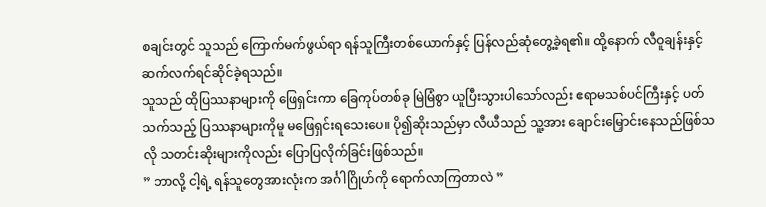စချင်းတွင် သူသည် ကြောက်မက်ဖွယ်ရာ ရန်သူကြီးတစ်ယောက်နှင့် ပြန်လည်ဆုံတွေ့ခဲ့ရ၏။ ထို့နောက် လီဝူချန်းနှင့် ဆက်လက်ရင်ဆိုင်ခဲ့ရသည်။
သူသည် ထိုပြဿနာများကို ဖြေရှင်းကာ ခြေကုပ်တစ်ခု မြဲမြံစွာ ယူပြီးသွားပါသော်လည်း ဧရာမသစ်ပင်ကြီးနှင့် ပတ်သက်သည့် ပြဿနာများကိုမူ မဖြေရှင်းရသေးပေ။ ပို၍ဆိုးသည်မှာ လီယီသည် သူ့အား ချောင်းမြှောင်းနေသည်ဖြစ်သလို သတင်းဆိုးများကိုလည်း ပြောပြလိုက်ခြင်းဖြစ်သည်။
” ဘာလို့ ငါ့ရဲ့ ရန်သူတွေအားလုံးက အင်္ဂါဂြိုဟ်ကို ရောက်လာကြတာလဲ ”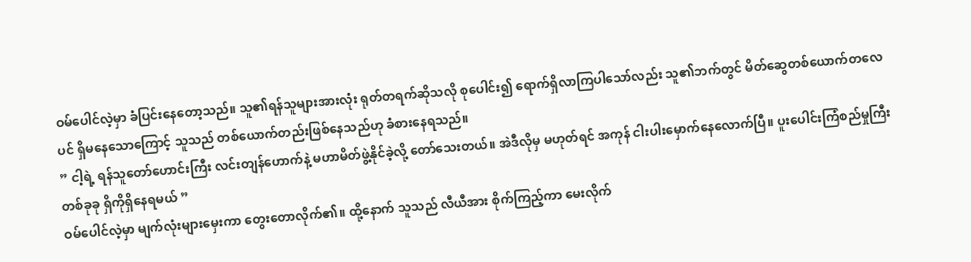ဝမ်ပေါင်လဲ့မှာ ခံပြင်းနေတော့သည်။ သူ၏ရန်သူများအားလုံး ရုတ်တရက်ဆိုသလို စုပေါင်း၍ ရောက်ရှိလာကြပါသော်လည်း သူ၏ဘက်တွင် မိတ်ဆွေတစ်ယောက်တလေပင် ရှိမနေသောကြောင့် သူသည် တစ်ယောက်တည်းဖြစ်နေသည်ဟု ခံစားနေရသည်။
” ငါ့ရဲ့ ရန်သူတော်ဟောင်းကြီး လင်းတျန်ဟောက်နဲ့ မဟာမိတ်ဖွဲ့နိုင်ခဲ့လို့ တော်သေးတယ်။ အဲဒီလိုမှ မဟုတ်ရင် အကုန် ငါးပါးမှောက်နေလောက်ပြီ။ ပူးပေါင်းကြံစည်မှုကြီးတစ်ခုခု ရှိကိုရှိနေရမယ် ”
ဝမ်ပေါင်လဲ့မှာ မျက်လုံးများမှေးကာ တွေးတောလိုက်၏။ ထို့နောက် သူသည် လီယီအား စိုက်ကြည့်ကာ မေးလိုက်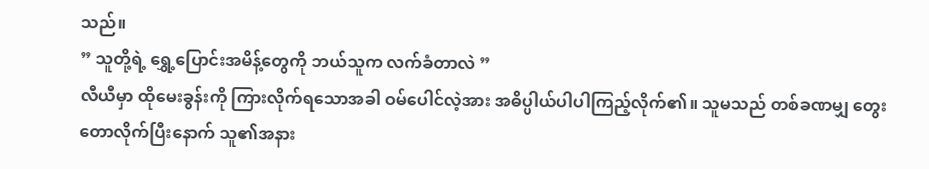သည်။
” သူတို့ရဲ့ ရွှေ့ပြောင်းအမိန့်တွေကို ဘယ်သူက လက်ခံတာလဲ ”
လီယီမှာ ထိုမေးခွန်းကို ကြားလိုက်ရသောအခါ ဝမ်ပေါင်လဲ့အား အဓိပ္ပါယ်ပါပါကြည့်လိုက်၏။ သူမသည် တစ်ခဏမျှ တွေးတောလိုက်ပြီးနောက် သူ၏အနား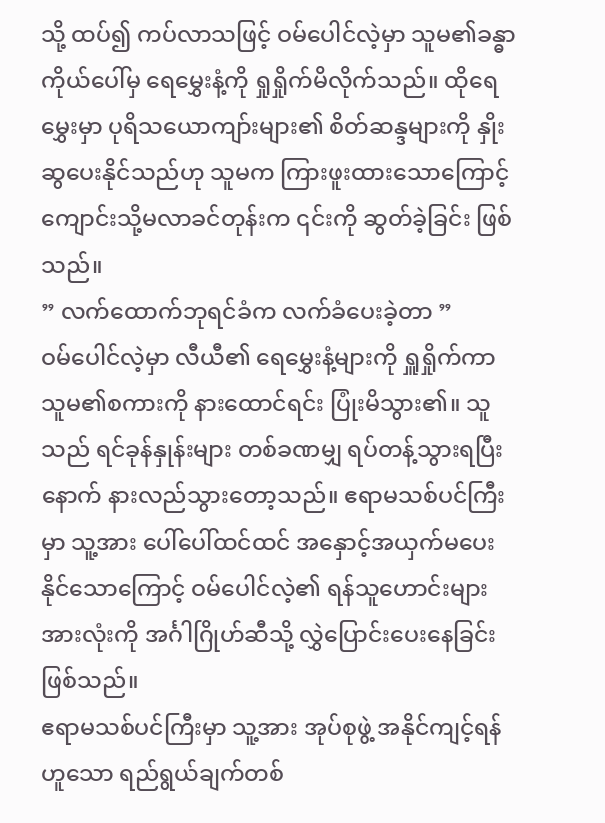သို့ ထပ်၍ ကပ်လာသဖြင့် ဝမ်ပေါင်လဲ့မှာ သူမ၏ခန္ဓာကိုယ်ပေါ်မှ ရေမွှေးနံ့ကို ရှုရှိုက်မိလိုက်သည်။ ထိုရေမွှေးမှာ ပုရိသယောကျာ်းများ၏ စိတ်ဆန္ဒများကို နှိုးဆွပေးနိုင်သည်ဟု သူမက ကြားဖူးထားသောကြောင့် ကျောင်းသို့မလာခင်တုန်းက ၎င်းကို ဆွတ်ခဲ့ခြင်း ဖြစ်သည်။
” လက်ထောက်ဘုရင်ခံက လက်ခံပေးခဲ့တာ ”
ဝမ်ပေါင်လဲ့မှာ လီယီ၏ ရေမွှေးနံ့များကို ရှူရှိုက်ကာ သူမ၏စကားကို နားထောင်ရင်း ပြုံးမိသွား၏။ သူသည် ရင်ခုန်နှုန်းများ တစ်ခဏမျှ ရပ်တန့်သွားရပြီးနောက် နားလည်သွားတော့သည်။ ဧရာမသစ်ပင်ကြီးမှာ သူ့အား ပေါ်ပေါ်ထင်ထင် အနှောင့်အယှက်မပေးနိုင်သောကြောင့် ဝမ်ပေါင်လဲ့၏ ရန်သူဟောင်းများအားလုံးကို အင်္ဂါဂြိုဟ်ဆီသို့ လွှဲပြောင်းပေးနေခြင်းဖြစ်သည်။
ဧရာမသစ်ပင်ကြီးမှာ သူ့အား အုပ်စုဖွဲ့ အနိုင်ကျင့်ရန်ဟူသော ရည်ရွယ်ချက်တစ်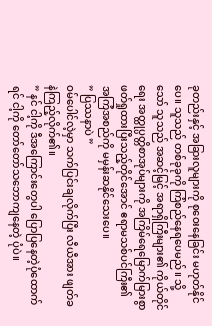ခုတည်းနှင့် အခြားလူများကို စုဝေးနေခြင်း မဟုတ်နိုင်ပေ။ သူသည် တစ်ခုခုကို ကြံစည်နေရပေမည်။ သို့သော် သူသည် အဆင့်မြင့် အရာရှိကြီးများ၏ ကိုယ်တိုင်ရေး အတ္ထုပ္ပတ္တိစာအုပ်များကို အကြိမ်ရေမြောက်မြားစွာ ဖတ်ရှုထားပြီးသည့်တိုင်အောင် ဧရာမသစ်ပင်ကြီး၏ အကြံအစည်ကို မမှန်းဆနိုင်သေးပေ။
” ပြဿနာပဲ ”
ဝမ်ပေါင်လဲ့မှာ သက်ပြင်းချလိုက်ပြီး လီယီအား ဖျတ်ခနဲကြည့်လိုက်၏။
” နင် ငါ့ကို ဒီအကြောင်းတွေပါ ပြောပြနေတဲ့ပုံထောက်ရင် ငါ့ကို တော်တော်သဘောကျနေတဲ့ ပုံပဲ။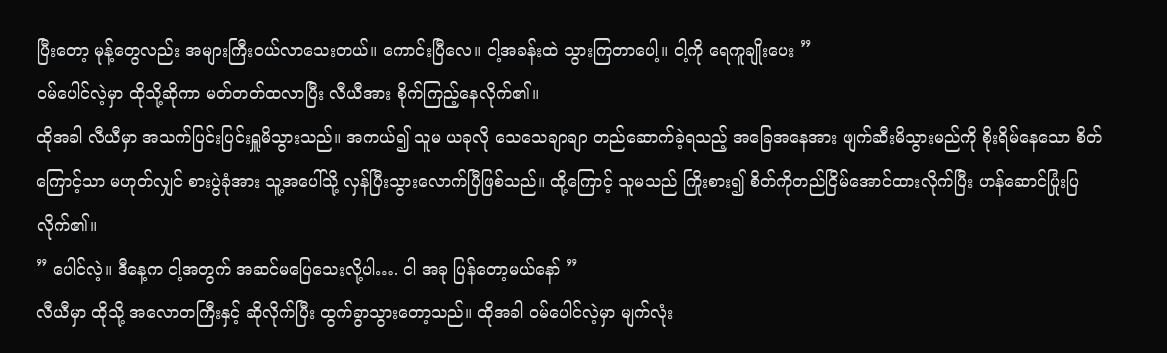ပြီးတော့ မုန့်တွေလည်း အများကြီးဝယ်လာသေးတယ်။ ကောင်းပြီလေ။ ငါ့အခန်းထဲ သွားကြတာပေါ့။ ငါ့ကို ရေကူချိုးပေး ”
ဝမ်ပေါင်လဲ့မှာ ထိုသို့ဆိုကာ မတ်တတ်ထလာပြီး လီယီအား စိုက်ကြည့်နေလိုက်၏။
ထိုအခါ လီယီမှာ အသက်ပြင်းပြင်းရှူမိသွားသည်။ အကယ်၍ သူမ ယခုလို သေသေချာချာ တည်ဆောက်ခဲ့ရသည့် အခြေအနေအား ဖျက်ဆီးမိသွားမည်ကို စိုးရိမ်နေသော စိတ်ကြောင့်သာ မဟုတ်လျှင် စားပွဲခုံအား သူ့အပေါ်သို့ လှန်ပြီးသွားလောက်ပြီဖြစ်သည်။ ထို့ကြောင့် သူမသည် ကြိုးစား၍ စိတ်ကိုတည်ငြိမ်အောင်ထားလိုက်ပြီး ဟန်ဆောင်ပြုံးပြလိုက်၏။
” ပေါင်လဲ့။ ဒီနေ့က ငါ့အတွက် အဆင်မပြေသေးလို့ပါ…. ငါ အခု ပြန်တော့မယ်နော် ”
လီယီမှာ ထိုသို့ အလောတကြီးနှင့် ဆိုလိုက်ပြီး ထွက်ခွာသွားတော့သည်။ ထိုအခါ ဝမ်ပေါင်လဲ့မှာ မျက်လုံး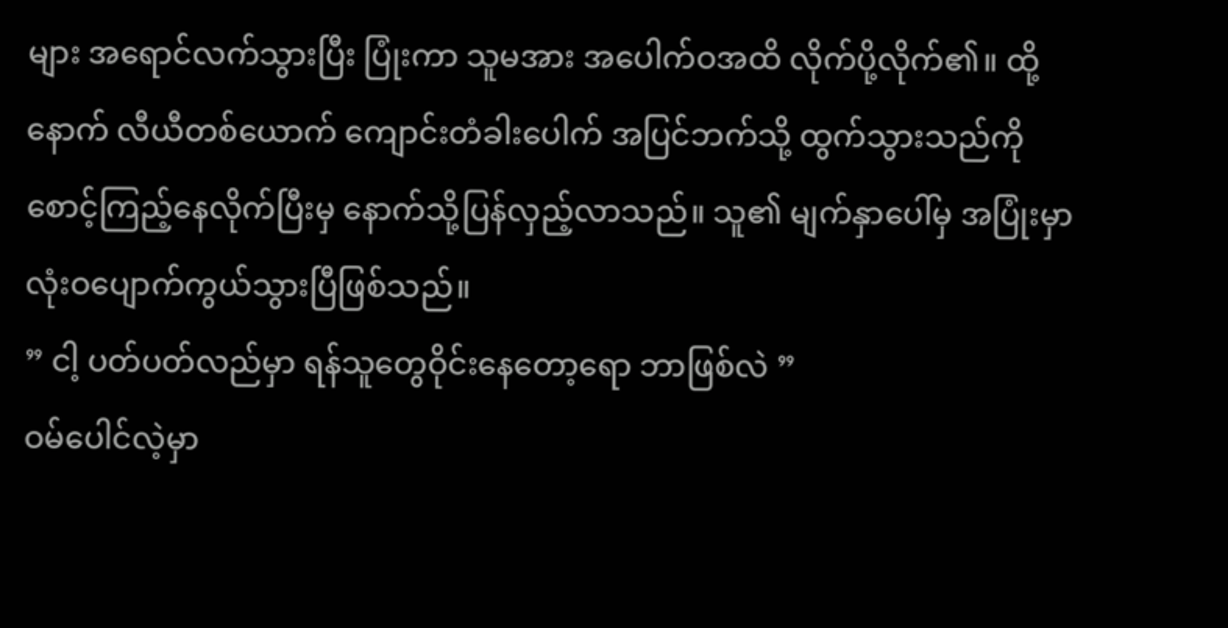များ အရောင်လက်သွားပြီး ပြုံးကာ သူမအား အပေါက်ဝအထိ လိုက်ပို့လိုက်၏။ ထို့နောက် လီယီတစ်ယောက် ကျောင်းတံခါးပေါက် အပြင်ဘက်သို့ ထွက်သွားသည်ကို စောင့်ကြည့်နေလိုက်ပြီးမှ နောက်သို့ပြန်လှည့်လာသည်။ သူ၏ မျက်နှာပေါ်မှ အပြုံးမှာ လုံးဝပျောက်ကွယ်သွားပြီဖြစ်သည်။
” ငါ့ ပတ်ပတ်လည်မှာ ရန်သူတွေဝိုင်းနေတော့ရော ဘာဖြစ်လဲ ”
ဝမ်ပေါင်လဲ့မှာ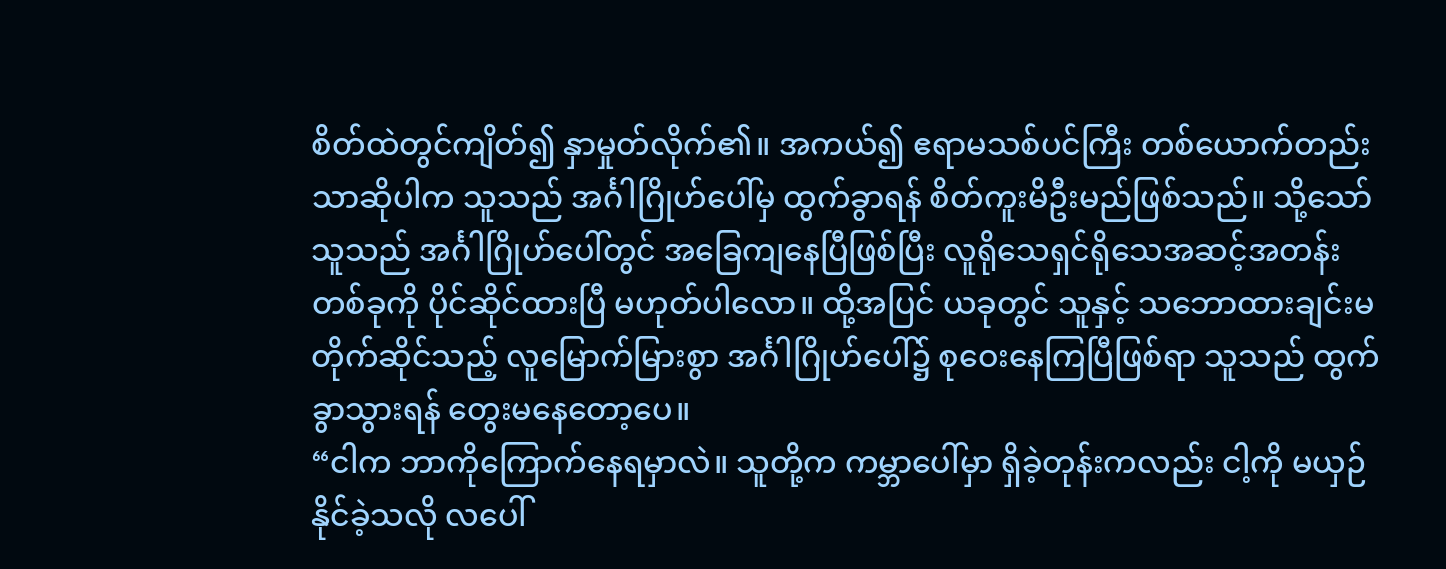စိတ်ထဲတွင်ကျိတ်၍ နှာမှုတ်လိုက်၏။ အကယ်၍ ဧရာမသစ်ပင်ကြီး တစ်ယောက်တည်းသာဆိုပါက သူသည် အင်္ဂါဂြိုဟ်ပေါ်မှ ထွက်ခွာရန် စိတ်ကူးမိဦးမည်ဖြစ်သည်။ သို့သော် သူသည် အင်္ဂါဂြိုဟ်ပေါ်တွင် အခြေကျနေပြီဖြစ်ပြီး လူရိုသေရှင်ရိုသေအဆင့်အတန်းတစ်ခုကို ပိုင်ဆိုင်ထားပြီ မဟုတ်ပါလော။ ထို့အပြင် ယခုတွင် သူနှင့် သဘောထားချင်းမတိုက်ဆိုင်သည့် လူမြောက်မြားစွာ အင်္ဂါဂြိုဟ်ပေါ်၌ စုဝေးနေကြပြီဖြစ်ရာ သူသည် ထွက်ခွာသွားရန် တွေးမနေတော့ပေ။
“ငါက ဘာကိုကြောက်နေရမှာလဲ။ သူတို့က ကမ္ဘာပေါ်မှာ ရှိခဲ့တုန်းကလည်း ငါ့ကို မယှဉ်နိုင်ခဲ့သလို လပေါ်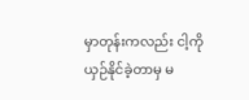မှာတုန်းကလည်း ငါ့ကို ယှဉ်နိုင်ခဲ့တာမှ မ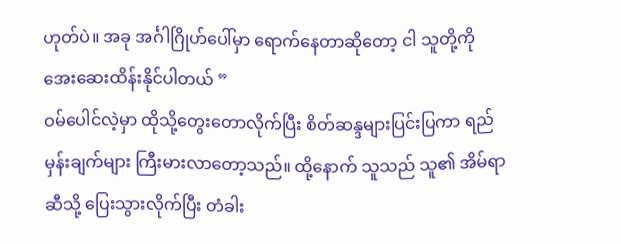ဟုတ်ပဲ။ အခု အင်္ဂါဂြိုဟ်ပေါ်မှာ ရောက်နေတာဆိုတော့ ငါ သူတို့ကို အေးဆေးထိန်းနိုင်ပါတယ် ”
ဝမ်ပေါင်လဲ့မှာ ထိုသို့တွေးတောလိုက်ပြီး စိတ်ဆန္ဒများပြင်းပြကာ ရည်မှန်းချက်များ ကြီးမားလာတော့သည်။ ထို့နောက် သူသည် သူ၏ အိမ်ရာဆီသို့ ပြေးသွားလိုက်ပြီး တံခါး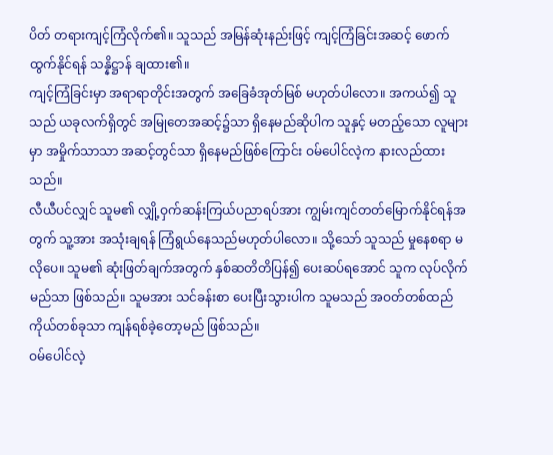ပိတ် တရားကျင့်ကြံလိုက်၏။ သူသည် အမြန်ဆုံးနည်းဖြင့် ကျင့်ကြံခြင်းအဆင့် ဖောက်ထွက်နိုင်ရန် သန္နိဋ္ဌာန် ချထား၏။
ကျင့်ကြံခြင်းမှာ အရာရာတိုင်းအတွက် အခြေခံအုတ်မြစ် မဟုတ်ပါလော။ အကယ်၍ သူသည် ယခုလက်ရှိတွင် အမြုတေအဆင့်၌သာ ရှိနေမည်ဆိုပါက သူနှင့် မတည့်သော လူများမှာ အမှိုက်သာသာ အဆင့်တွင်သာ ရှိနေမည်ဖြစ်ကြောင်း ဝမ်ပေါင်လဲ့က နားလည်ထားသည်။
လီယီပင်လျှင် သူမ၏ လျှို့ဝှက်ဆန်းကြယ်ပညာရပ်အား ကျွမ်းကျင်တတ်မြောက်နိုင်ရန်အတွက် သူ့အား အသုံးချရန် ကြံရွယ်နေသည်မဟုတ်ပါလော။ သို့သော် သူသည် မှုနေစရာ မလိုပေ။ သူမ၏ ဆုံးဖြတ်ချက်အတွက် နှစ်ဆတိတိပြန်၍ ပေးဆပ်ရအောင် သူက လုပ်လိုက်မည်သာ ဖြစ်သည်။ သူမအား သင်ခန်းစာ ပေးပြီးသွားပါက သူမသည် အဝတ်တစ်ထည် ကိုယ်တစ်ခုသာ ကျန်ရစ်ခဲ့တော့မည် ဖြစ်သည်။
ဝမ်ပေါင်လဲ့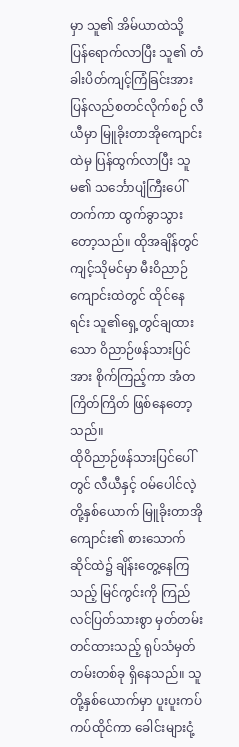မှာ သူ၏ အိမ်ယာထဲသို့ ပြန်ရောက်လာပြီး သူ၏ တံခါးပိတ်ကျင့်ကြံခြင်းအား ပြန်လည်စတင်လိုက်စဉ် လီယီမှာ မြူခိုးတာအိုကျောင်းထဲမှ ပြန်ထွက်လာပြီး သူမ၏ သင်္ဘောပျံကြီးပေါ်တက်ကာ ထွက်ခွာသွားတော့သည်။ ထိုအချိန်တွင် ကျင့်သိုမင်မှာ မီးဝိညာဉ်ကျောင်းထဲတွင် ထိုင်နေရင်း သူ၏ရှေ့တွင်ချထားသော ဝိညာဉ်ဖန်သားပြင်အား စိုက်ကြည့်ကာ အံတကြိတ်ကြိတ် ဖြစ်နေတော့သည်။
ထိုဝိညာဉ်ဖန်သားပြင်ပေါ်တွင် လီယီနှင့် ဝမ်ပေါင်လဲ့တို့နှစ်ယောက် မြူခိုးတာအိုကျောင်း၏ စားသောက်ဆိုင်ထဲ၌ ချိန်းတွေ့နေကြသည့် မြင်ကွင်းကို ကြည်လင်ပြတ်သားစွာ မှတ်တမ်းတင်ထားသည့် ရုပ်သံမှတ်တမ်းတစ်ခု ရှိနေသည်။ သူတို့နှစ်ယောက်မှာ ပူးပူးကပ်ကပ်ထိုင်ကာ ခေါင်းများငုံ့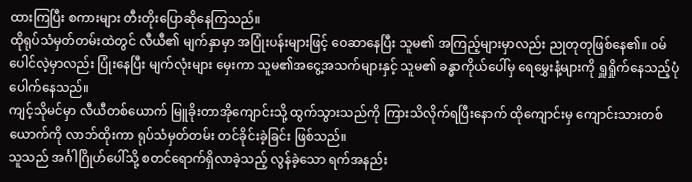ထားကြပြီး စကားများ တီးတိုးပြောဆိုနေကြသည်။
ထိုရုပ်သံမှတ်တမ်းထဲတွင် လီယီ၏ မျက်နှာမှာ အပြုံးပန်းများဖြင့် ဝေဆာနေပြီး သူမ၏ အကြည့်များမှာလည်း ညုတုတုဖြစ်နေ၏။ ဝမ်ပေါင်လဲ့မှာလည်း ပြုံးနေပြီး မျက်လုံးများ မှေးကာ သူမ၏အငွေ့အသက်များနှင့် သူမ၏ ခန္ဓာကိုယ်ပေါ်မှ ရေမွှေးနံ့များကို ရှူရှိုက်နေသည့်ပုံ ပေါက်နေသည်။
ကျင့်သိုမင်မှာ လီယီတစ်ယောက် မြူခိုးတာအိုကျောင်းသို့ ထွက်သွားသည်ကို ကြားသိလိုက်ရပြီးနောက် ထိုကျောင်းမှ ကျောင်းသားတစ်ယောက်ကို လာဘ်ထိုးကာ ရုပ်သံမှတ်တမ်း တင်ခိုင်းခဲ့ခြင်း ဖြစ်သည်။
သူသည် အင်္ဂါဂြိုဟ်ပေါ်သို့ စတင်ရောက်ရှိလာခဲ့သည့် လွန်ခဲ့သော ရက်အနည်း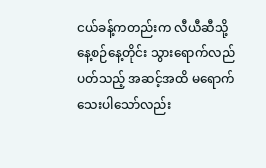ငယ်ခန့်ကတည်းက လီယီဆီသို့ နေ့စဉ်နေ့တိုင်း သွားရောက်လည်ပတ်သည့် အဆင့်အထိ မရောက်သေးပါသော်လည်း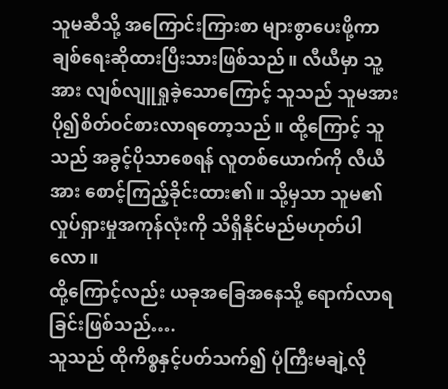သူမဆီသို့ အကြောင်းကြားစာ များစွာပေးဖို့ကာ ချစ်ရေးဆိုထားပြီးသားဖြစ်သည်။ လီယီမှာ သူ့အား လျစ်လျူရှုခဲ့သောကြောင့် သူသည် သူမအား ပို၍စိတ်ဝင်စားလာရတော့သည်။ ထို့ကြောင့် သူသည် အခွင့်ပိုသာစေရန် လူတစ်ယောက်ကို လီယီအား စောင့်ကြည့်ခိုင်းထား၏။ သို့မှသာ သူမ၏ လှုပ်ရှားမှုအကုန်လုံးကို သိရှိနိုင်မည်မဟုတ်ပါလော။
ထို့ကြောင့်လည်း ယခုအခြေအနေသို့ ရောက်လာရခြင်းဖြစ်သည်….
သူသည် ထိုကိစ္စနှင့်ပတ်သက်၍ ပုံကြီးမချဲ့လို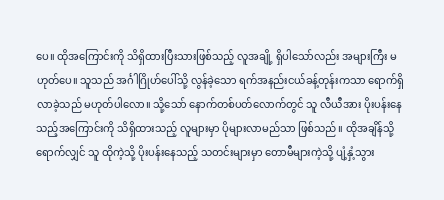ပေ။ ထိုအကြောင်းကို သိရှိထားပြီးသားဖြစ်သည့် လူအချို့ ရှိပါသော်လည်း အများကြီး မဟုတ်ပေ။ သူသည် အင်္ဂါဂြိုဟ်ပေါ်သို့ လွန်ခဲ့သော ရက်အနည်းငယ်ခန့်တုန်းကသာ ရောက်ရှိလာခဲ့သည် မဟုတ်ပါလော။ သို့သော် နောက်တစ်ပတ်လောက်တွင် သူ လီယီအား ပိုးပန်းနေသည့်အကြောင်းကို သိရှိထားသည့် လူများမှာ ပိုများလာမည်သာ ဖြစ်သည်။ ထိုအချိန်သို့ရောက်လျှင် သူ ထိုကဲ့သို့ ပိုးပန်းနေသည့် သတင်းများမှာ တောမီများကဲ့သို့ ပျံ့နှံ့သွား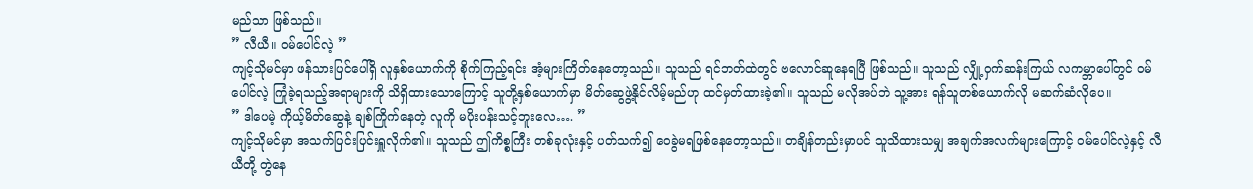မည်သာ ဖြစ်သည်။
” လီယီ။ ဝမ်ပေါင်လဲ့ ”
ကျင့်သိုမင်မှာ ဖန်သားပြင်ပေါ်ရှိ လူနှစ်ယောက်ကို စိုက်ကြည့်ရင်း အံ့များကြိတ်နေတော့သည်။ သူသည် ရင်ဘတ်ထဲတွင် ဗလောင်ဆူနေရပြီ ဖြစ်သည်။ သူသည် လျှို့ဝှက်ဆန်းကြယ် လကမ္ဘာပေါ်တွင် ဝမ်ပေါင်လဲ့ ကြုံခဲ့ရသည့်အရာများကို သိရှိထားသောကြောင့် သူတို့နှစ်ယောက်မှာ မိတ်ဆွေဖွဲ့နိုင်လိမ့်မည်ဟု ထင်မှတ်ထားခဲ့၏။ သူသည် မလိုအပ်ဘဲ သူ့အား ရန်သူတစ်ယောက်လို မဆက်ဆံလိုပေ။
” ဒါပေမဲ့ ကိုယ့်မိတ်ဆွေနဲ့ ချစ်ကြိုက်နေတဲ့ လူကို မပိုးပန်းသင့်ဘူးလေ…. ”
ကျင့်သိုမင်မှာ အသက်ပြင်းပြင်းရှူလိုက်၏။ သူသည် ဤကိစ္စကြီး တစ်ခုလုံးနှင့် ပတ်သက်၍ ဝေခွဲမရဖြစ်နေတော့သည်။ တချိန်တည်းမှာပင် သူသိထားသမျှ အချက်အလက်များကြောင့် ဝမ်ပေါင်လဲ့နှင့် လီယီတို့ တွဲနေ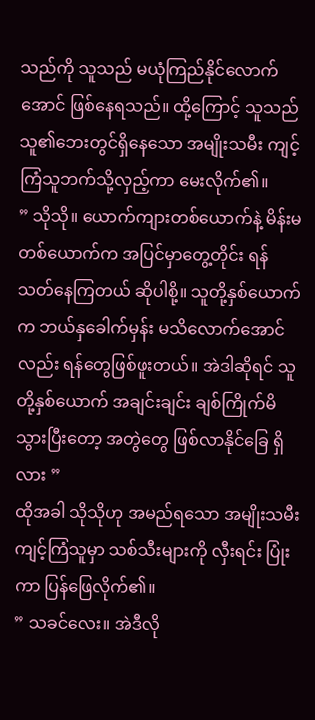သည်ကို သူသည် မယုံကြည်နိုင်လောက်အောင် ဖြစ်နေရသည်။ ထို့ကြောင့် သူသည် သူ၏ဘေးတွင်ရှိနေသော အမျိုးသမီး ကျင့်ကြံသူဘက်သို့လှည့်ကာ မေးလိုက်၏။
” သိုသို။ ယောက်ကျားတစ်ယောက်နဲ့ မိန်းမတစ်ယောက်က အပြင်မှာတွေ့တိုင်း ရန်သတ်နေကြတယ် ဆိုပါစို့။ သူတို့နှစ်ယောက်က ဘယ်နှခေါက်မှန်း မသိလောက်အောင်လည်း ရန်တွေဖြစ်ဖူးတယ်။ အဲဒါဆိုရင် သူတို့နှစ်ယောက် အချင်းချင်း ချစ်ကြိုက်မိသွားပြီးတော့ အတွဲတွေ ဖြစ်လာနိုင်ခြေ ရှိလား ”
ထိုအခါ သိုသိုဟု အမည်ရသော အမျိုးသမီး ကျင့်ကြံသူမှာ သစ်သီးများကို လှီးရင်း ပြုံးကာ ပြန်ဖြေလိုက်၏။
” သခင်လေး။ အဲဒီလို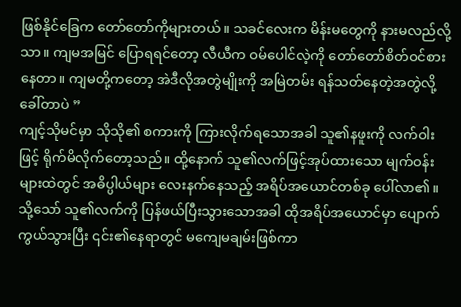ဖြစ်နိုင်ခြေက တော်တော်ကိုများတယ်။ သခင်လေးက မိန်းမတွေကို နားမလည်လို့သာ။ ကျမအမြင် ပြောရရင်တော့ လီယီက ဝမ်ပေါင်လဲ့ကို တော်တော်စိတ်ဝင်စားနေတာ။ ကျမတို့ကတော့ အဲဒီလိုအတွဲမျိုးကို အမြဲတမ်း ရန်သတ်နေတဲ့အတွဲလို့ ခေါ်တာပဲ ”
ကျင့်သိုမင်မှာ သိုသို၏ စကားကို ကြားလိုက်ရသောအခါ သူ၏နဖူးကို လက်ဝါးဖြင့် ရိုက်မိလိုက်တော့သည်။ ထို့နောက် သူ၏လက်ဖြင့်အုပ်ထားသော မျက်ဝန်းများထဲတွင် အဓိပ္ပါယ်များ လေးနက်နေသည့် အရိပ်အယောင်တစ်ခု ပေါ်လာ၏။ သို့သော် သူ၏လက်ကို ပြန်ဖယ်ပြီးသွားသောအခါ ထိုအရိပ်အယောင်မှာ ပျောက်ကွယ်သွားပြီး ၎င်း၏နေရာတွင် မကျေမချမ်းဖြစ်ကာ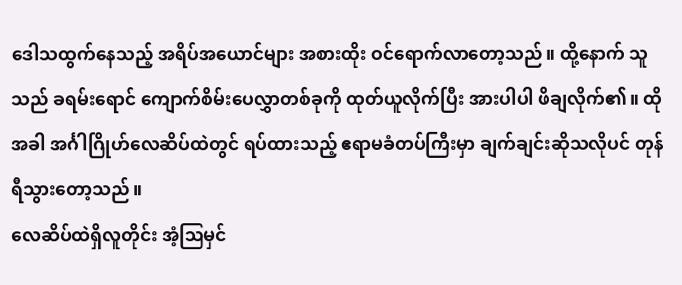ဒေါသထွက်နေသည့် အရိပ်အယောင်များ အစားထိုး ဝင်ရောက်လာတော့သည်။ ထို့နောက် သူသည် ခရမ်းရောင် ကျောက်စိမ်းပေလွှာတစ်ခုကို ထုတ်ယူလိုက်ပြီး အားပါပါ ဖိချလိုက်၏။ ထိုအခါ အင်္ဂါဂြိုဟ်လေဆိပ်ထဲတွင် ရပ်ထားသည့် ဧရာမခံတပ်ကြီးမှာ ချက်ချင်းဆိုသလိုပင် တုန်ရီသွားတော့သည်။
လေဆိပ်ထဲရှိလူတိုင်း အံ့ဩမှင်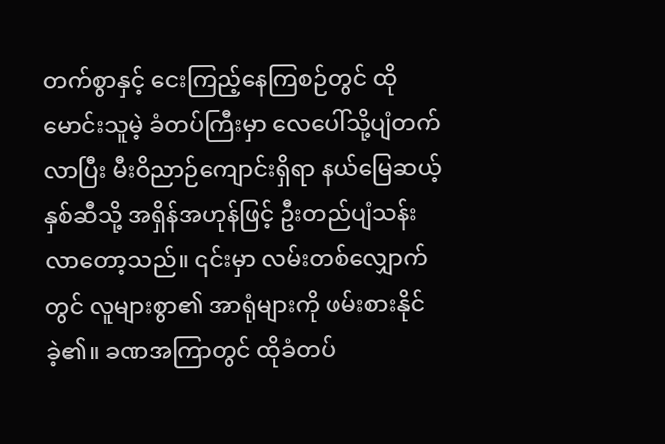တက်စွာနှင့် ငေးကြည့်နေကြစဉ်တွင် ထို မောင်းသူမဲ့ ခံတပ်ကြီးမှာ လေပေါ်သို့ပျံတက်လာပြီး မီးဝိညာဉ်ကျောင်းရှိရာ နယ်မြေဆယ့်နှစ်ဆီသို့ အရှိန်အဟုန်ဖြင့် ဦးတည်ပျံသန်းလာတော့သည်။ ၎င်းမှာ လမ်းတစ်လျှောက်တွင် လူများစွာ၏ အာရုံများကို ဖမ်းစားနိုင်ခဲ့၏။ ခဏအကြာတွင် ထိုခံတပ်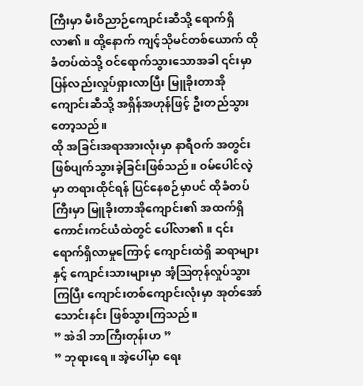ကြီးမှာ မီးဝိညာဉ်ကျောင်းဆီသို့ ရောက်ရှိလာ၏။ ထို့နောက် ကျင့်သိုမင်တစ်ယောက် ထိုခံတပ်ထဲသို့ ဝင်ရောက်သွားသောအခါ ၎င်းမှာ ပြန်လည်းလှုပ်ရှားလာပြီး မြူခိုးတာအိုကျောင်းဆီသို့ အရှိန်အဟုန်ဖြင့် ဦးတည်သွားတော့သည်။
ထို အခြင်းအရာအားလုံးမှာ နာရီဝက် အတွင်း ဖြစ်ပျက်သွားခဲ့ခြင်းဖြစ်သည်။ ဝမ်ပေါင်လဲ့မှာ တရားထိုင်ရန် ပြင်နေစဉ်မှာပင် ထိုခံတပ်ကြီးမှာ မြူခိုးတာအိုကျောင်း၏ အထက်ရှိ ကောင်းကင်ယံထဲတွင် ပေါ်လာ၏။ ၎င်း ရောက်ရှိလာမှုကြောင့် ကျောင်းထဲရှိ ဆရာများနှင့် ကျောင်းသားများမှာ အံ့ဩတုန်လှုပ်သွားကြပြီး ကျောင်းတစ်ကျောင်းလုံးမှာ အုတ်အော်သောင်းနင်း ဖြစ်သွားကြသည်။
” အဲဒါ ဘာကြီးတုန်းဟ ”
” ဘုရားရေ။ အဲ့ပေါ်မှာ ရေး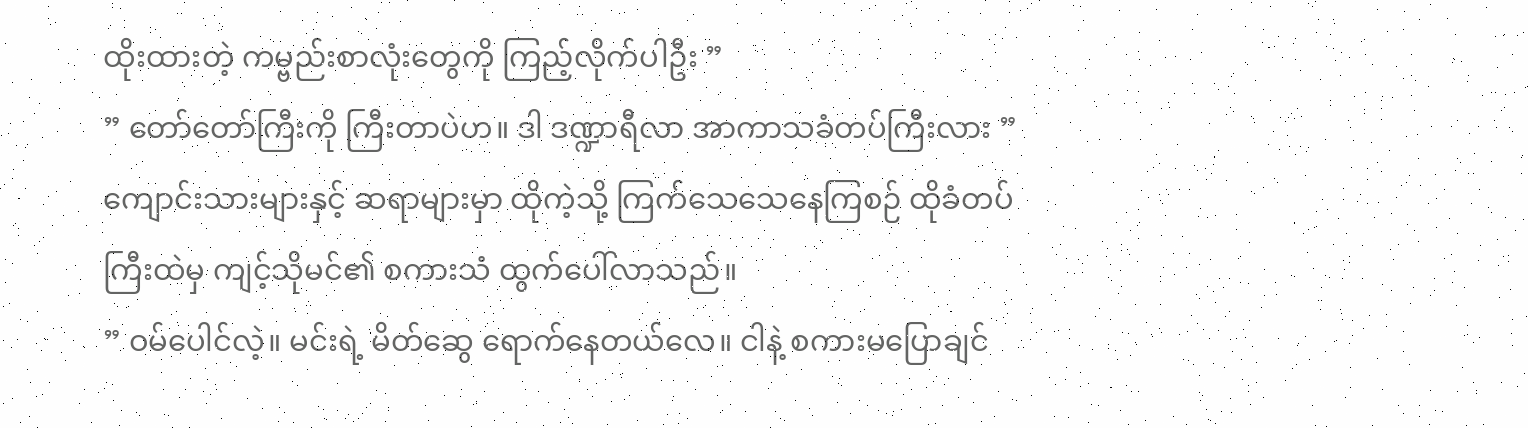ထိုးထားတဲ့ ကမ္ဗည်းစာလုံးတွေကို ကြည့်လိုက်ပါဦး ”
” တော်တော်ကြီးကို ကြီးတာပဲဟ။ ဒါ ဒဏ္ဍာရီလာ အာကာသခံတပ်ကြီးလား ”
ကျောင်းသားများနှင့် ဆရာများမှာ ထိုကဲ့သို့ ကြက်သေသေနေကြစဉ် ထိုခံတပ်ကြီးထဲမှ ကျင့်သိုမင်၏ စကားသံ ထွက်ပေါ်လာသည်။
” ဝမ်ပေါင်လဲ့။ မင်းရဲ့ မိတ်ဆွေ ရောက်နေတယ်လေ။ ငါနဲ့ စကားမပြောချင်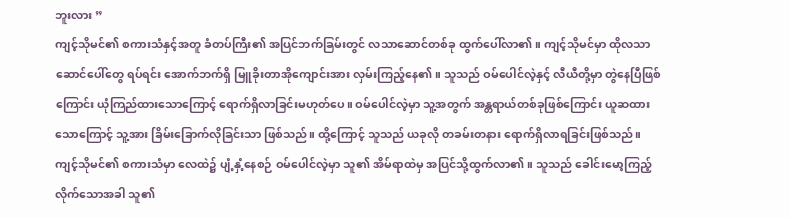ဘူးလား ”
ကျင့်သိုမင်၏ စကားသံနှင့်အတူ ခံတပ်ကြီး၏ အပြင်ဘက်ခြမ်းတွင် လသာဆောင်တစ်ခု ထွက်ပေါ်လာ၏။ ကျင့်သိုမင်မှာ ထိုလသာဆောင်ပေါ်တွေ ရပ်ရင်း အောက်ဘက်ရှိ မြူခိုးတာအိုကျောင်းအား လှမ်းကြည့်နေ၏။ သူသည် ဝမ်ပေါင်လဲ့နှင့် လီယီတို့မှာ တွဲနေပြီဖြစ်ကြောင်း ယုံကြည်ထားသောကြောင့် ရောက်ရှိလာခြင်းမဟုတ်ပေ။ ဝမ်ပေါင်လဲ့မှာ သူ့အတွက် အန္တရာယ်တစ်ခုဖြစ်ကြောင်း ယူဆထားသောကြောင့် သူ့အား ခြိမ်းခြောက်လိုခြင်းသာ ဖြစ်သည်။ ထို့ကြောင့် သူသည် ယခုလို တခမ်းတနား ရောက်ရှိလာရခြင်းဖြစ်သည်။
ကျင့်သိုမင်၏ စကားသံမှာ လေထဲ၌ ပျံ့နှံ့နေစဉ် ဝမ်ပေါင်လဲ့မှာ သူ၏ အိမ်ရာထဲမှ အပြင်သို့ထွက်လာ၏။ သူသည် ခေါင်းမော့ကြည့်လိုက်သောအခါ သူ၏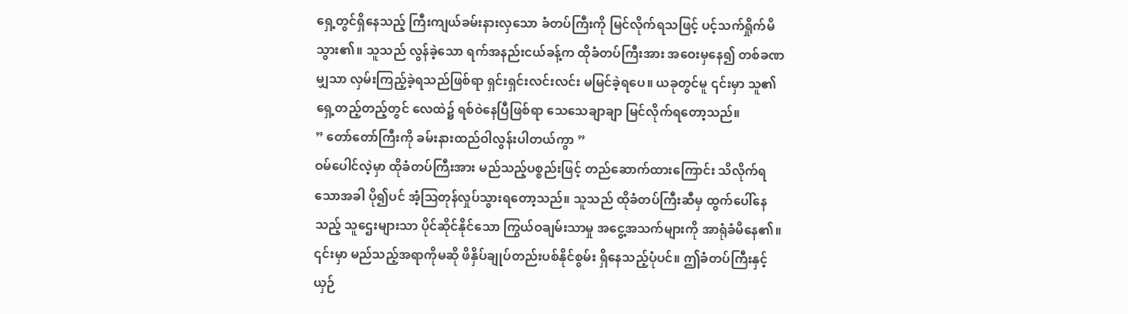ရှေ့တွင်ရှိနေသည့် ကြီးကျယ်ခမ်းနားလှသော ခံတပ်ကြီးကို မြင်လိုက်ရသဖြင့် ပင့်သက်ရှိုက်မိသွား၏။ သူသည် လွန်ခဲ့သော ရက်အနည်းငယ်ခန့်က ထိုခံတပ်ကြီးအား အဝေးမှနေ၍ တစ်ခဏမျှသာ လှမ်းကြည့်ခဲ့ရသည်ဖြစ်ရာ ရှင်းရှင်းလင်းလင်း မမြင်ခဲ့ရပေ။ ယခုတွင်မူ ၎င်းမှာ သူ၏ ရှေ့တည့်တည့်တွင် လေထဲ၌ ရစ်ဝဲနေပြီဖြစ်ရာ သေသေချာချာ မြင်လိုက်ရတော့သည်။
” တော်တော်ကြီးကို ခမ်းနားထည်ဝါလွန်းပါတယ်ကွာ ”
ဝမ်ပေါင်လဲ့မှာ ထိုခံတပ်ကြီးအား မည်သည့်ပစ္စည်းဖြင့် တည်ဆောက်ထားကြောင်း သိလိုက်ရသောအခါ ပို၍ပင် အံ့သြတုန်လှုပ်သွားရတော့သည်။ သူသည် ထိုခံတပ်ကြီးဆီမှ ထွက်ပေါ်နေသည့် သူဌေးများသာ ပိုင်ဆိုင်နိုင်သော ကြွယ်ဝချမ်းသာမှု အငွေ့အသက်များကို အာရုံခံမိနေ၏။ ၎င်းမှာ မည်သည့်အရာကိုမဆို ဖိနှိပ်ချုပ်တည်းပစ်နိုင်စွမ်း ရှိနေသည့်ပုံပင်။ ဤခံတပ်ကြီးနှင့် ယှဉ်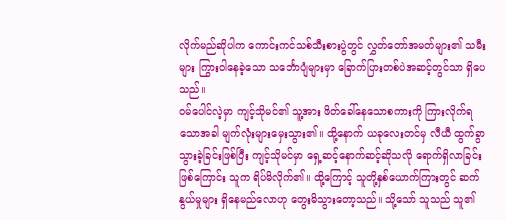လိုက်မည်ဆိုပါက ကောင်းကင်သစ်သီးစားပွဲတွင် လွှတ်တော်အမတ်များ၏ သမီးများ ကြွားဝါနေခဲ့သော သင်္ဘောပျံများမှာ ခြောက်ပြားတစ်ပဲအဆင့်တွင်သာ ရှိပေသည်။
ဝမ်ပေါင်လဲ့မှာ ကျင့်သိုမင်၏ သူ့အား ဖိတ်ခေါ်နေသောစကားကို ကြားလိုက်ရသောအခါ မျက်လုံးများမှေးသွား၏။ ထို့နောက် ယခုလေးတင်မှ လီယီ ထွက်ခွာသွားခဲ့ခြင်းဖြစ်ပြီး ကျင့်သိုမင်မှာ ရှေ့ဆင့်နောက်ဆင့်ဆိုသလို ရောက်ရှိလာခြင်း ဖြစ်ကြောင်း သူက ရိပ်မိလိုက်၏။ ထို့ကြောင့် သူတို့နှစ်ယောက်ကြားတွင် ဆက်နွယ်မှုများ ရှိနေမည်လောဟု တွေးမိသွားတော့သည်။ သို့သော် သူသည် သူ၏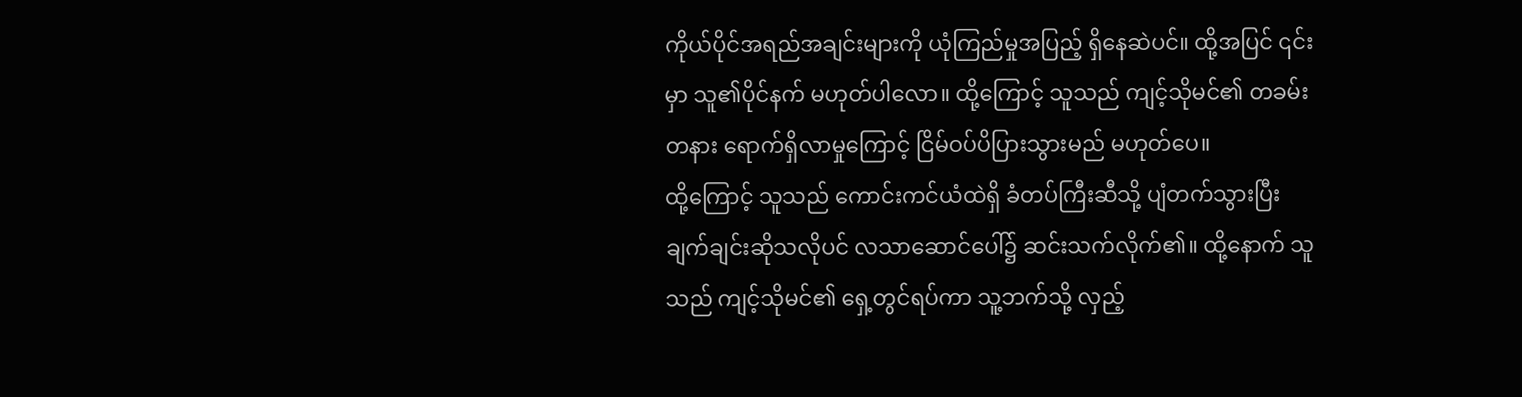ကိုယ်ပိုင်အရည်အချင်းများကို ယုံကြည်မှုအပြည့် ရှိနေဆဲပင်။ ထို့အပြင် ၎င်းမှာ သူ၏ပိုင်နက် မဟုတ်ပါလော။ ထို့ကြောင့် သူသည် ကျင့်သိုမင်၏ တခမ်းတနား ရောက်ရှိလာမှုကြောင့် ငြိမ်ဝပ်ပိပြားသွားမည် မဟုတ်ပေ။
ထို့ကြောင့် သူသည် ကောင်းကင်ယံထဲရှိ ခံတပ်ကြီးဆီသို့ ပျံတက်သွားပြီး ချက်ချင်းဆိုသလိုပင် လသာဆောင်ပေါ်၌ ဆင်းသက်လိုက်၏။ ထို့နောက် သူသည် ကျင့်သိုမင်၏ ရှေ့တွင်ရပ်ကာ သူ့ဘက်သို့ လှည့်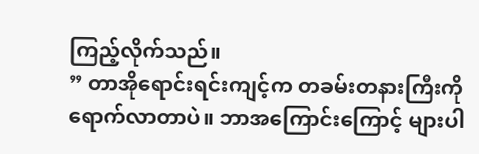ကြည့်လိုက်သည်။
” တာအိုရောင်းရင်းကျင့်က တခမ်းတနားကြီးကို ရောက်လာတာပဲ။ ဘာအကြောင်းကြောင့် များပါ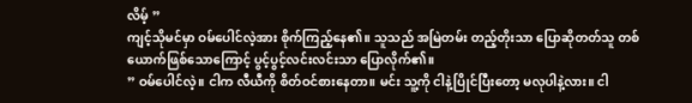လိမ့် ”
ကျင့်သိုမင်မှာ ဝမ်ပေါင်လဲ့အား စိုက်ကြည့်နေ၏။ သူသည် အမြဲတမ်း တည့်တိုးသာ ပြောဆိုတတ်သူ တစ်ယောက်ဖြစ်သောကြောင့် ပွင့်ပွင့်လင်းလင်းသာ ပြောလိုက်၏။
” ဝမ်ပေါင်လဲ့။ ငါက လီယီကို စိတ်ဝင်စားနေတာ။ မင်း သူ့ကို ငါနဲ့ပြိုင်ပြီးတော့ မလုပါနဲ့လား။ ငါ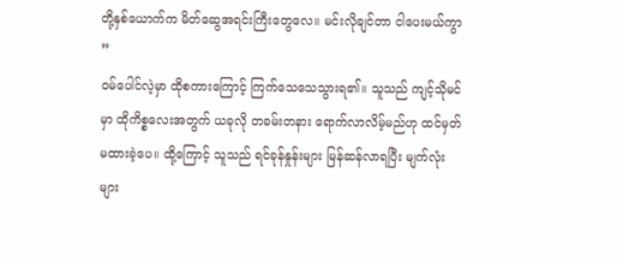တို့နှစ်ယောက်က မိတ်ဆွေအရင်းကြီးတွေလေ။ မင်းလိုချင်တာ ငါပေးမယ်ကွာ ”
ဝမ်ပေါင်လဲ့မှာ ထိုစကားကြောင့် ကြက်သေသေသွားရ၏။ သူသည် ကျင့်သိုမင်မှာ ထိုကိစ္စလေးအတွက် ယခုလို တခမ်းတနား ရောက်လာလိမ့်မည်ဟု ထင်မှတ်မထားခဲ့ပေ။ ထို့ကြောင့် သူသည် ရင်ခုန်နှုန်းများ မြန်ဆန်လာရပြီး မျက်လုံးများ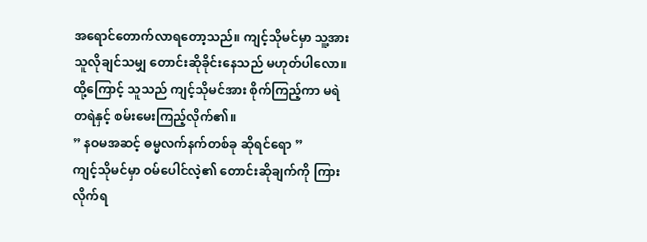အရောင်တောက်လာရတော့သည်။ ကျင့်သိုမင်မှာ သူ့အား သူလိုချင်သမျှ တောင်းဆိုခိုင်းနေသည် မဟုတ်ပါလော။ ထို့ကြောင့် သူသည် ကျင့်သိုမင်အား စိုက်ကြည့်ကာ မရဲတရဲနှင့် စမ်းမေးကြည့်လိုက်၏။
” နဝမအဆင့် ဓမ္မလက်နက်တစ်ခု ဆိုရင်ရော ”
ကျင့်သိုမင်မှာ ဝမ်ပေါင်လဲ့၏ တောင်းဆိုချက်ကို ကြားလိုက်ရ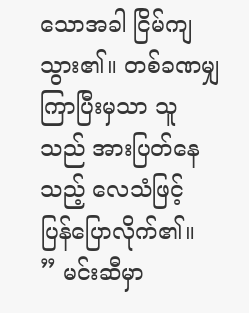သောအခါ ငြိမ်ကျသွား၏။ တစ်ခဏမျှ ကြာပြီးမှသာ သူသည် အားပြတ်နေသည့် လေသံဖြင့် ပြန်ပြောလိုက်၏။
” မင်းဆီမှာ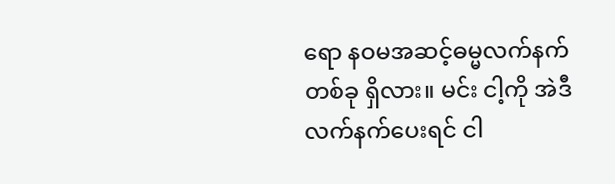ရော နဝမအဆင့်ဓမ္မလက်နက်တစ်ခု ရှိလား။ မင်း ငါ့ကို အဲဒီလက်နက်ပေးရင် ငါ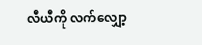လီယီကို လက်လျှော့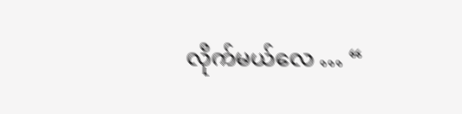လိုက်မယ်လေ … “